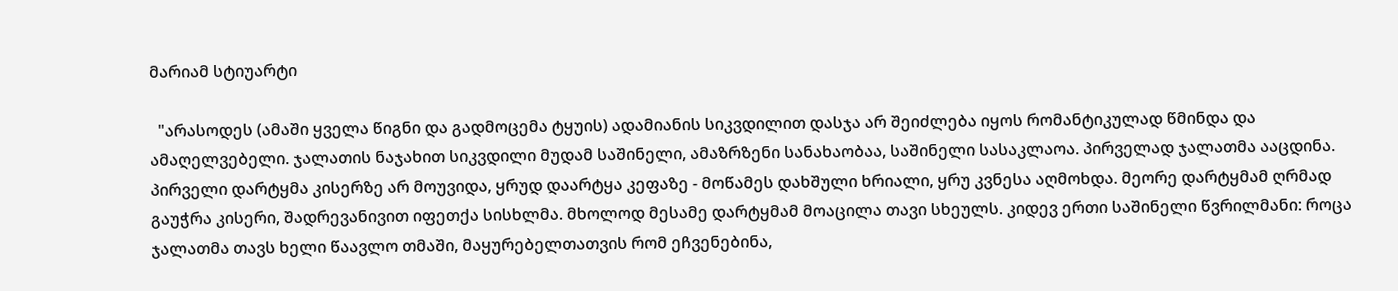მარიამ სტიუარტი

  "არასოდეს (ამაში ყველა წიგნი და გადმოცემა ტყუის) ადამიანის სიკვდილით დასჯა არ შეიძლება იყოს რომანტიკულად წმინდა და ამაღელვებელი. ჯალათის ნაჯახით სიკვდილი მუდამ საშინელი, ამაზრზენი სანახაობაა, საშინელი სასაკლაოა. პირველად ჯალათმა ააცდინა. პირველი დარტყმა კისერზე არ მოუვიდა, ყრუდ დაარტყა კეფაზე - მოწამეს დახშული ხრიალი, ყრუ კვნესა აღმოხდა. მეორე დარტყმამ ღრმად გაუჭრა კისერი, შადრევანივით იფეთქა სისხლმა. მხოლოდ მესამე დარტყმამ მოაცილა თავი სხეულს. კიდევ ერთი საშინელი წვრილმანი: როცა ჯალათმა თავს ხელი წაავლო თმაში, მაყურებელთათვის რომ ეჩვენებინა,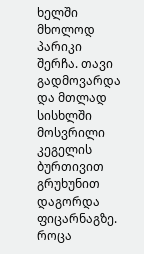ხელში მხოლოდ პარიკი შერჩა. თავი გადმოვარდა და მთლად სისხლში მოსვრილი კეგელის ბურთივით გრუხუნით დაგორდა ფიცარნაგზე. როცა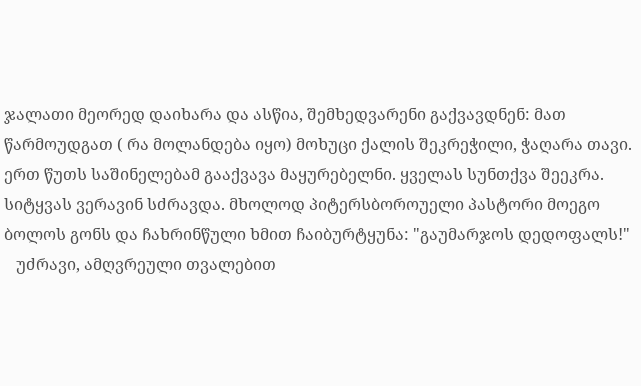ჯალათი მეორედ დაიხარა და ასწია, შემხედვარენი გაქვავდნენ: მათ წარმოუდგათ ( რა მოლანდება იყო) მოხუცი ქალის შეკრეჭილი, ჭაღარა თავი. ერთ წუთს საშინელებამ გააქვავა მაყურებელნი. ყველას სუნთქვა შეეკრა. სიტყვას ვერავინ სძრავდა. მხოლოდ პიტერსბოროუელი პასტორი მოეგო ბოლოს გონს და ჩახრინწული ხმით ჩაიბურტყუნა: "გაუმარჯოს დედოფალს!"
   უძრავი, ამღვრეული თვალებით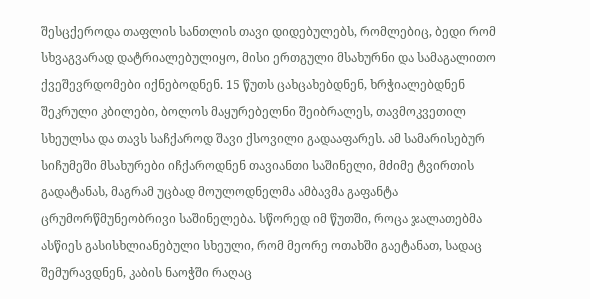შესცქეროდა თაფლის სანთლის თავი დიდებულებს, რომლებიც, ბედი რომ სხვაგვარად დატრიალებულიყო, მისი ერთგული მსახურნი და სამაგალითო ქვეშევრდომები იქნებოდნენ. 15 წუთს ცახცახებდნენ, ხრჭიალებდნენ შეკრული კბილები, ბოლოს მაყურებელნი შეიბრალეს, თავმოკვეთილ სხეულსა და თავს საჩქაროდ შავი ქსოვილი გადააფარეს. ამ სამარისებურ სიჩუმეში მსახურები იჩქაროდნენ თავიანთი საშინელი, მძიმე ტვირთის გადატანას, მაგრამ უცბად მოულოდნელმა ამბავმა გაფანტა ცრუმორწმუნეობრივი საშინელება. სწორედ იმ წუთში, როცა ჯალათებმა ასწიეს გასისხლიანებული სხეული, რომ მეორე ოთახში გაეტანათ, სადაც შემურავდნენ, კაბის ნაოჭში რაღაც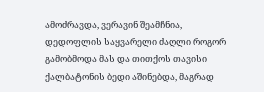ამოძრავდა, ვერავინ შეამჩნია, დედოფლის საყვარელი ძაღლი როგორ გამობმოდა მას და თითქოს თავისი ქალბატონის ბედი აშინებდა, მაგრად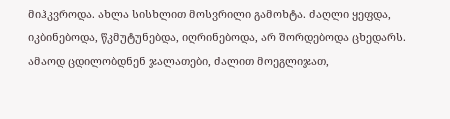მიჰკვროდა. ახლა სისხლით მოსვრილი გამოხტა. ძაღლი ყეფდა, იკბინებოდა, წკმუტუნებდა, იღრინებოდა, არ შორდებოდა ცხედარს. ამაოდ ცდილობდნენ ჯალათები, ძალით მოეგლიჯათ,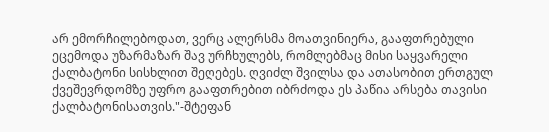არ ემორჩილებოდათ, ვერც ალერსმა მოათვინიერა, გააფთრებული ეცემოდა უზარმაზარ შავ ურჩხულებს, რომლებმაც მისი საყვარელი ქალბატონი სისხლით შეღებეს. ღვიძლ შვილსა და ათასობით ერთგულ ქვეშევრდომზე უფრო გააფთრებით იბრძოდა ეს პაწია არსება თავისი ქალბატონისათვის."-შტეფან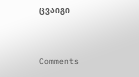ცვაიგი


Comments